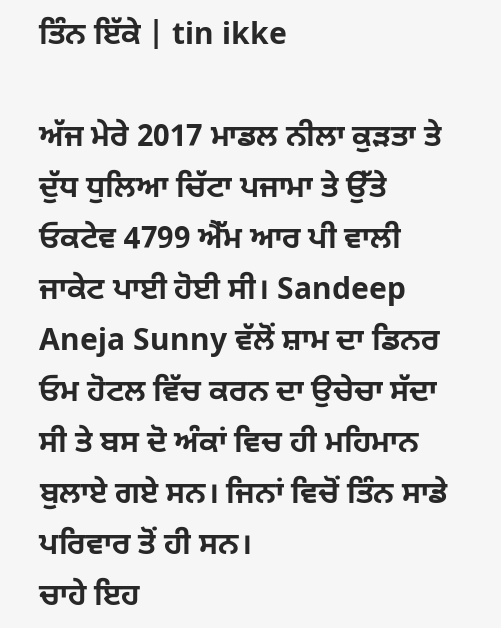ਤਿੰਨ ਇੱਕੇ | tin ikke

ਅੱਜ ਮੇਰੇ 2017 ਮਾਡਲ ਨੀਲਾ ਕੁੜਤਾ ਤੇ ਦੁੱਧ ਧੁਲਿਆ ਚਿੱਟਾ ਪਜਾਮਾ ਤੇ ਉੱਤੇ ਓਕਟੇਵ 4799 ਐੱਮ ਆਰ ਪੀ ਵਾਲੀ ਜਾਕੇਟ ਪਾਈ ਹੋਈ ਸੀ। Sandeep Aneja Sunny ਵੱਲੋਂ ਸ਼ਾਮ ਦਾ ਡਿਨਰ ਓਮ ਹੋਟਲ ਵਿੱਚ ਕਰਨ ਦਾ ਉਚੇਚਾ ਸੱਦਾ ਸੀ ਤੇ ਬਸ ਦੋ ਅੰਕਾਂ ਵਿਚ ਹੀ ਮਹਿਮਾਨ ਬੁਲਾਏ ਗਏ ਸਨ। ਜਿਨਾਂ ਵਿਚੋਂ ਤਿੰਨ ਸਾਡੇ ਪਰਿਵਾਰ ਤੋਂ ਹੀ ਸਨ।
ਚਾਹੇ ਇਹ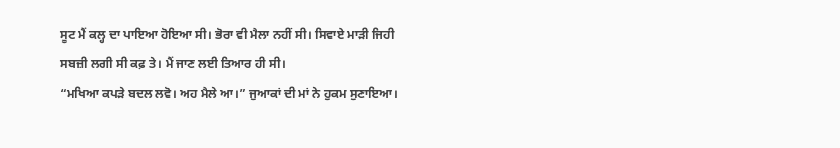ਸੂਟ ਮੈਂ ਕਲ੍ਹ ਦਾ ਪਾਇਆ ਹੋਇਆ ਸੀ। ਭੋਰਾ ਵੀ ਮੈਲਾ ਨਹੀਂ ਸੀ। ਸਿਵਾਏ ਮਾੜੀ ਜਿਹੀ ਸਬਜ਼ੀ ਲਗੀ ਸੀ ਕਫ਼ ਤੇ। ਮੈਂ ਜਾਣ ਲਈ ਤਿਆਰ ਹੀ ਸੀ।
“ਮਖਿਆ ਕਪੜੇ ਬਦਲ ਲਵੋ। ਅਹ ਮੈਲੇ ਆ।” ਜੁਆਕਾਂ ਦੀ ਮਾਂ ਨੇ ਹੁਕਮ ਸੁਣਾਇਆ।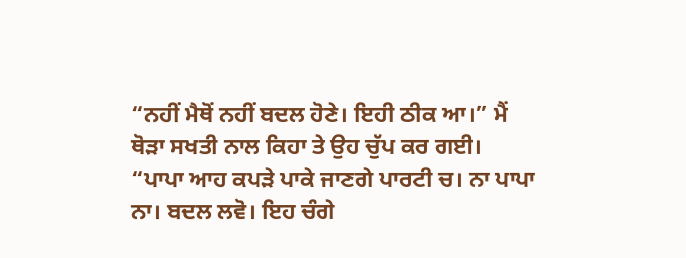“ਨਹੀਂ ਮੈਥੋਂ ਨਹੀਂ ਬਦਲ ਹੋਣੇ। ਇਹੀ ਠੀਕ ਆ।” ਮੈਂ ਥੋੜਾ ਸਖਤੀ ਨਾਲ ਕਿਹਾ ਤੇ ਉਹ ਚੁੱਪ ਕਰ ਗਈ।
“ਪਾਪਾ ਆਹ ਕਪੜੇ ਪਾਕੇ ਜਾਣਗੇ ਪਾਰਟੀ ਚ। ਨਾ ਪਾਪਾ ਨਾ। ਬਦਲ ਲਵੋ। ਇਹ ਚੰਗੇ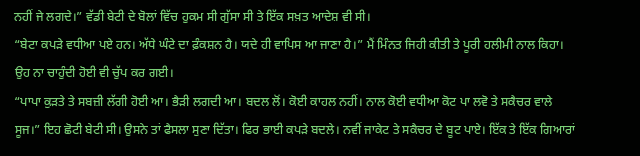ਨਹੀਂ ਜੇ ਲਗਦੇ।” ਵੱਡੀ ਬੇਟੀ ਦੇ ਬੋਲਾਂ ਵਿੱਚ ਹੁਕਮ ਸੀ ਗੁੱਸਾ ਸੀ ਤੇ ਇੱਕ ਸਖ਼ਤ ਆਦੇਸ਼ ਵੀ ਸੀ।
“ਬੇਟਾ ਕਪੜੇ ਵਧੀਆ ਪਏ ਹਨ। ਅੱਧੇ ਘੰਟੇ ਦਾ ਫ਼ੰਕਸ਼ਨ ਹੈ। ਯਦੇ ਹੀ ਵਾਪਿਸ ਆ ਜਾਣਾ ਹੈ।” ਮੈਂ ਮਿੰਨਤ ਜਿਹੀ ਕੀਤੀ ਤੇ ਪੂਰੀ ਹਲੀਮੀ ਨਾਲ ਕਿਹਾ। ਉਹ ਨਾ ਚਾਹੁੰਦੀ ਹੋਈ ਵੀ ਚੁੱਪ ਕਰ ਗਈ।
“ਪਾਪਾ ਕੁੜਤੇ ਤੇ ਸਬਜ਼ੀ ਲੱਗੀ ਹੋਈ ਆ। ਭੈੜੀ ਲਗਦੀ ਆ। ਬਦਲ ਲੋਂ। ਕੋਈ ਕਾਹਲ ਨਹੀਂ। ਨਾਲ ਕੋਈ ਵਧੀਆ ਕੋਟ ਪਾ ਲਵੋ ਤੇ ਸਕੈਚਰ ਵਾਲੇ ਸੂਜ।” ਇਹ ਛੋਟੀ ਬੇਟੀ ਸੀ। ਉਸਨੇ ਤਾਂ ਫੈਸਲਾ ਸੁਣਾ ਦਿੱਤਾ। ਫਿਰ ਭਾਈ ਕਪੜੇ ਬਦਲੇ। ਨਵੀਂ ਜਾਕੇਟ ਤੇ ਸਕੈਚਰ ਦੇ ਬੂਟ ਪਾਏ। ਇੱਕ ਤੇ ਇੱਕ ਗਿਆਰਾਂ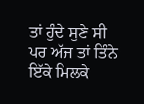ਤਾਂ ਹੁੰਦੇ ਸੁਣੇ ਸੀ ਪਰ ਅੱਜ ਤਾਂ ਤਿੰਨੇ ਇੱਕੇ ਮਿਲਕੇ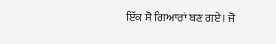ਇੱਕ ਸੋ ਗਿਆਰਾਂ ਬਣ ਗਏ। ਜੋ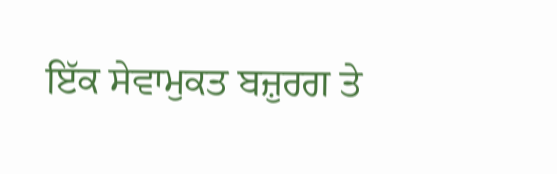ਇੱਕ ਸੇਵਾਮੁਕਤ ਬਜ਼ੁਰਗ ਤੇ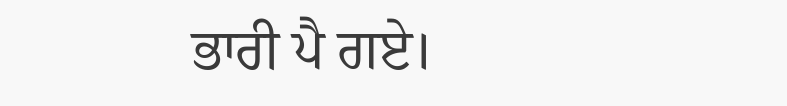ਭਾਰੀ ਪੈ ਗਏ।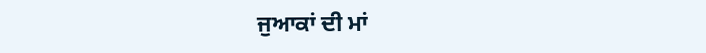ਜੁਆਕਾਂ ਦੀ ਮਾਂ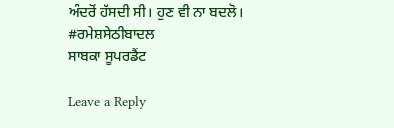ਅੰਦਰੋਂ ਹੱਸਦੀ ਸੀ। ਹੁਣ ਵੀ ਨਾ ਬਦਲੋ।
#ਰਮੇਸ਼ਸੇਠੀਬਾਦਲ
ਸਾਬਕਾ ਸੂਪਰਡੈਂਟ

Leave a Reply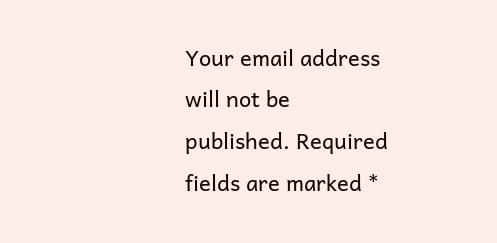Your email address will not be published. Required fields are marked *